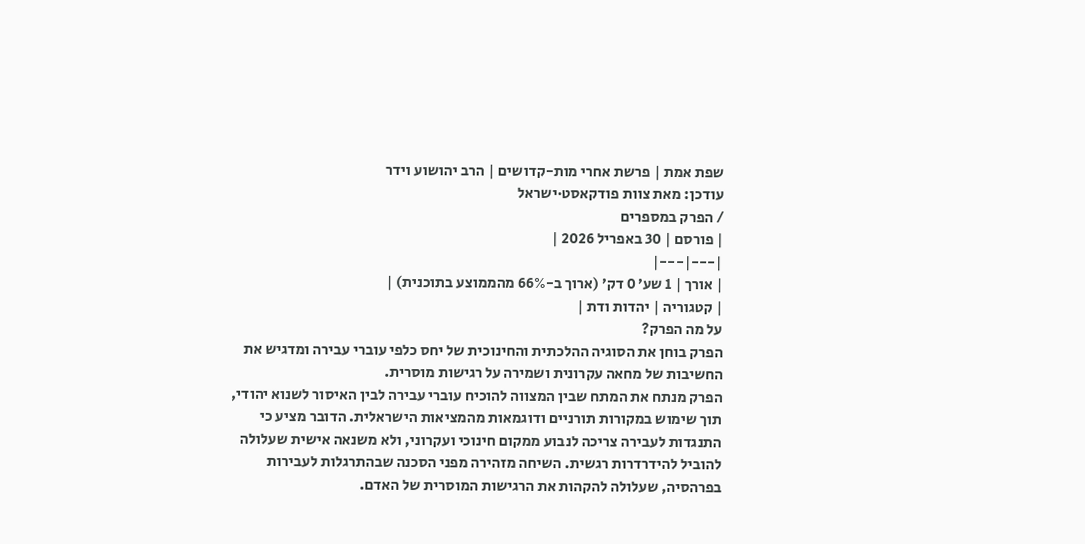שפת אמת | פרשת אחרי מות-קדושים | הרב יהושוע וידר
עודכן: מאת צוות פודקאסט·ישראל
/ הפרק במספרים
| פורסם | 30 באפריל 2026 |
|---|---|
| אורך | 1 שע׳ 0 דק׳ (ארוך ב-66% מהממוצע בתוכנית) |
| קטגוריה | יהדות ודת |
על מה הפרק?
הפרק בוחן את הסוגיה ההלכתית והחינוכית של יחס כלפי עוברי עבירה ומדגיש את החשיבות של מחאה עקרונית ושמירה על רגישות מוסרית.
הפרק מנתח את המתח שבין המצווה להוכיח עוברי עבירה לבין האיסור לשנוא יהודי, תוך שימוש במקורות תורניים ודוגמאות מהמציאות הישראלית. הדובר מציע כי התנגדות לעבירה צריכה לנבוע ממקום חינוכי ועקרוני, ולא משנאה אישית שעלולה להוביל להידרדרות רגשית. השיחה מזהירה מפני הסכנה שבהתרגלות לעבירות בפרהסיה, שעלולה להקהות את הרגישות המוסרית של האדם.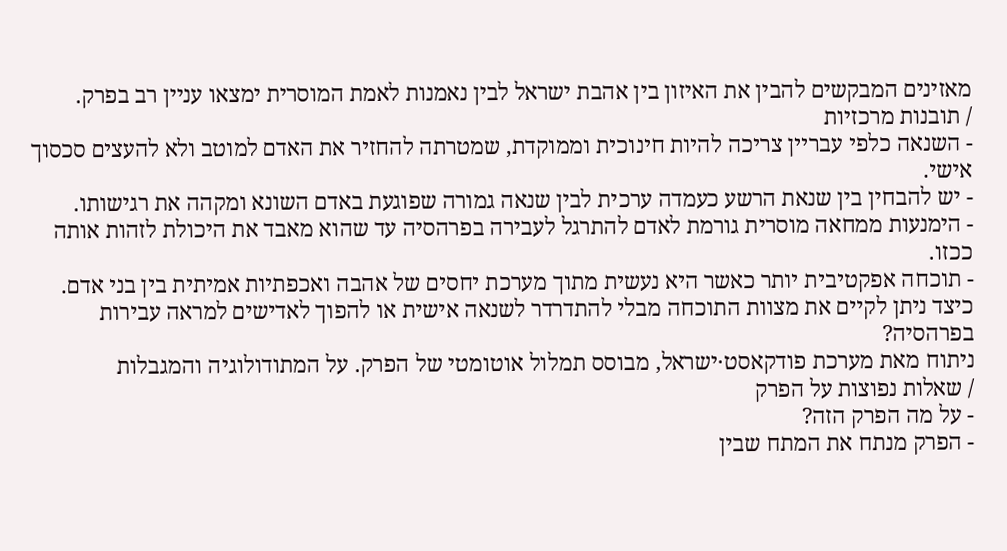מאזינים המבקשים להבין את האיזון בין אהבת ישראל לבין נאמנות לאמת המוסרית ימצאו עניין רב בפרק.
/ תובנות מרכזיות
- השנאה כלפי עבריין צריכה להיות חינוכית וממוקדת, שמטרתה להחזיר את האדם למוטב ולא להעצים סכסוך אישי.
- יש להבחין בין שנאת הרשע כעמדה ערכית לבין שנאה גמורה שפוגעת באדם השונא ומקהה את רגישותו.
- הימנעות ממחאה מוסרית גורמת לאדם להתרגל לעבירה בפרהסיה עד שהוא מאבד את היכולת לזהות אותה ככזו.
- תוכחה אפקטיבית יותר כאשר היא נעשית מתוך מערכת יחסים של אהבה ואכפתיות אמיתית בין בני אדם.
כיצד ניתן לקיים את מצוות התוכחה מבלי להתדרדר לשנאה אישית או להפוך לאדישים למראה עבירות בפרהסיה?
ניתוח מאת מערכת פודקאסט·ישראל, מבוסס תמלול אוטומטי של הפרק. על המתודולוגיה והמגבלות
/ שאלות נפוצות על הפרק
- על מה הפרק הזה?
- הפרק מנתח את המתח שבין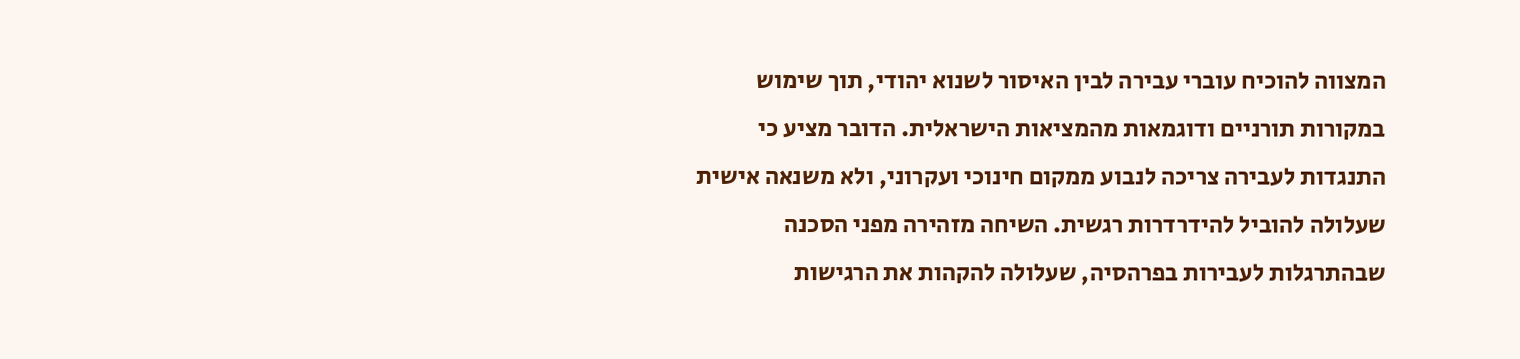המצווה להוכיח עוברי עבירה לבין האיסור לשנוא יהודי, תוך שימוש במקורות תורניים ודוגמאות מהמציאות הישראלית. הדובר מציע כי התנגדות לעבירה צריכה לנבוע ממקום חינוכי ועקרוני, ולא משנאה אישית שעלולה להוביל להידרדרות רגשית. השיחה מזהירה מפני הסכנה שבהתרגלות לעבירות בפרהסיה, שעלולה להקהות את הרגישות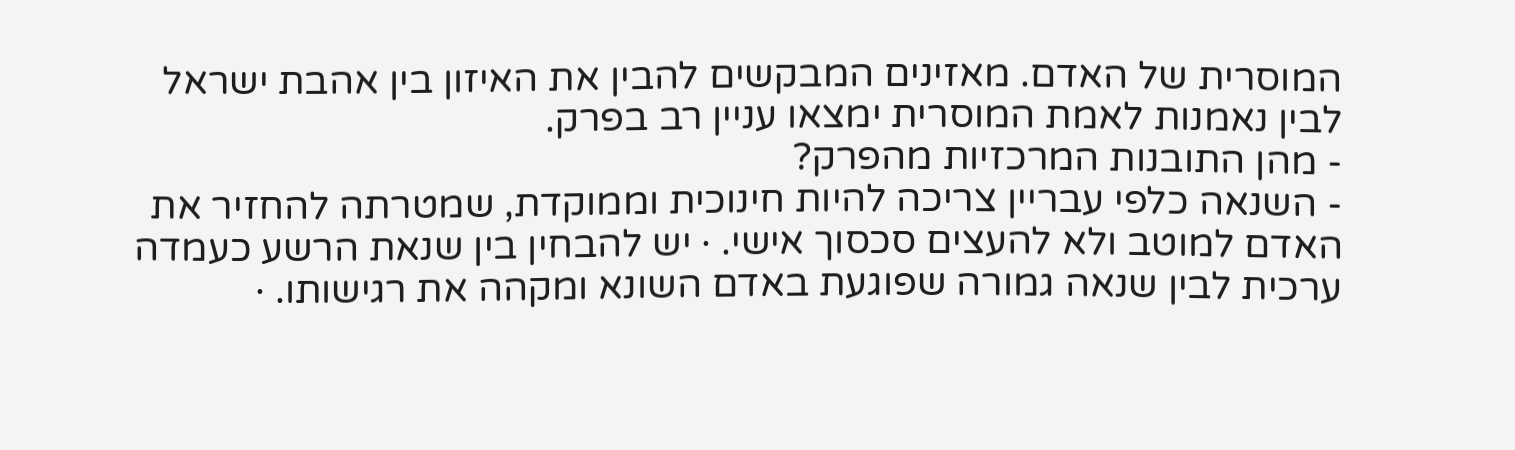המוסרית של האדם. מאזינים המבקשים להבין את האיזון בין אהבת ישראל לבין נאמנות לאמת המוסרית ימצאו עניין רב בפרק.
- מהן התובנות המרכזיות מהפרק?
- השנאה כלפי עבריין צריכה להיות חינוכית וממוקדת, שמטרתה להחזיר את האדם למוטב ולא להעצים סכסוך אישי. · יש להבחין בין שנאת הרשע כעמדה ערכית לבין שנאה גמורה שפוגעת באדם השונא ומקהה את רגישותו. ·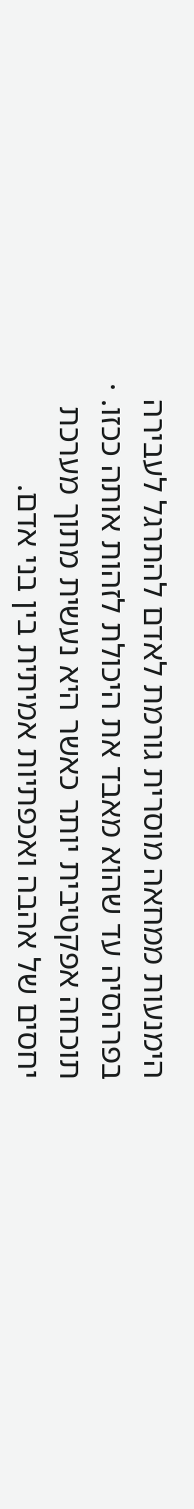הימנעות ממחאה מוסרית גורמת לאדם להתרגל לעבירה בפרהסיה עד שהוא מאבד את היכולת לזהות אותה ככזו. · תוכחה אפקטיבית יותר כאשר היא נעשית מתוך מערכת יחסים של אהבה ואכפתיות אמיתית בין בני אדם.